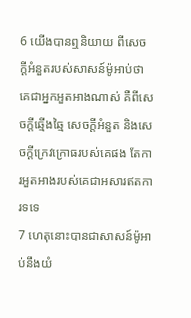6 យើងបានឮនិយាយ ពីសេចក្ដីអំនួតរបស់សាសន៍ម៉ូអាប់ថា គេជាអ្នកអួតអាងណាស់ គឺពីសេចក្ដីឆ្មើងឆ្មៃ សេចក្ដីអំនួត និងសេចក្ដីក្រេវក្រោធរបស់គេផង តែការអួតអាងរបស់គេជាអសារឥតការទទេ
7 ហេតុនោះបានជាសាសន៍ម៉ូអាប់នឹងយំ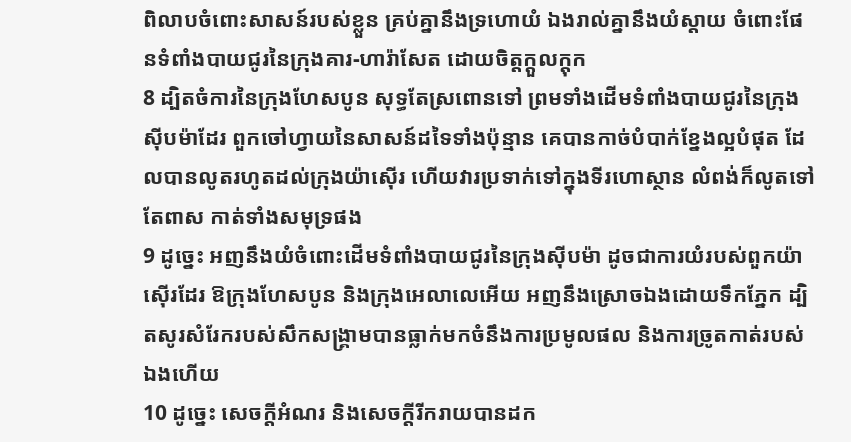ពិលាបចំពោះសាសន៍របស់ខ្លួន គ្រប់គ្នានឹងទ្រហោយំ ឯងរាល់គ្នានឹងយំស្តាយ ចំពោះផែនទំពាំងបាយជូរនៃក្រុងគារ-ហារ៉ាសែត ដោយចិត្តក្តួលក្តុក
8 ដ្បិតចំការនៃក្រុងហែសបូន សុទ្ធតែស្រពោនទៅ ព្រមទាំងដើមទំពាំងបាយជូរនៃក្រុងស៊ីបម៉ាដែរ ពួកចៅហ្វាយនៃសាសន៍ដទៃទាំងប៉ុន្មាន គេបានកាច់បំបាក់ខ្នែងល្អបំផុត ដែលបានលូតរហូតដល់ក្រុងយ៉ាស៊ើរ ហើយវារប្រទាក់ទៅក្នុងទីរហោស្ថាន លំពង់ក៏លូតទៅតែពាស កាត់ទាំងសមុទ្រផង
9 ដូច្នេះ អញនឹងយំចំពោះដើមទំពាំងបាយជូរនៃក្រុងស៊ីបម៉ា ដូចជាការយំរបស់ពួកយ៉ាស៊ើរដែរ ឱក្រុងហែសបូន និងក្រុងអេលាលេអើយ អញនឹងស្រោចឯងដោយទឹកភ្នែក ដ្បិតសូរសំរែករបស់សឹកសង្គ្រាមបានធ្លាក់មកចំនឹងការប្រមូលផល និងការច្រូតកាត់របស់ឯងហើយ
10 ដូច្នេះ សេចក្ដីអំណរ និងសេចក្ដីរីករាយបានដក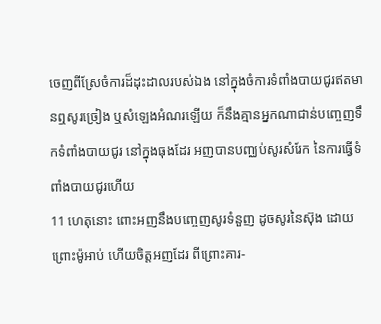ចេញពីស្រែចំការដ៏ដុះដាលរបស់ឯង នៅក្នុងចំការទំពាំងបាយជូរឥតមានឮសូរច្រៀង ឬសំឡេងអំណរឡើយ ក៏នឹងគ្មានអ្នកណាជាន់បញ្ចេញទឹកទំពាំងបាយជូរ នៅក្នុងធុងដែរ អញបានបញ្ឈប់សូរសំរែក នៃការធ្វើទំពាំងបាយជូរហើយ
11 ហេតុនោះ ពោះអញនឹងបញ្ចេញសូរទំនួញ ដូចសូរនៃស៊ុង ដោយព្រោះម៉ូអាប់ ហើយចិត្តអញដែរ ពីព្រោះគារ-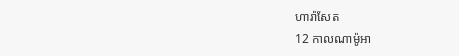ហារ៉ាសែត
12 កាលណាម៉ូអា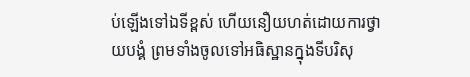ប់ឡើងទៅឯទីខ្ពស់ ហើយនឿយហត់ដោយការថ្វាយបង្គំ ព្រមទាំងចូលទៅអធិស្ឋានក្នុងទីបរិសុ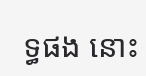ទ្ធផង នោះ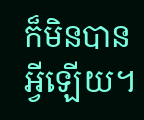ក៏មិនបានអ្វីឡើយ។